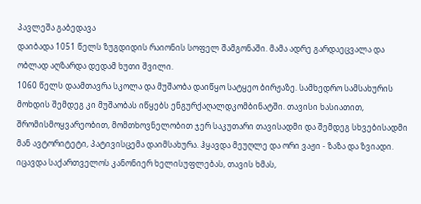პავლეშა გაბედავა
დაიბადა 1051 წელს ზუგდიდის რაიონის სოფელ შამგონაში. მამა ადრე გარდაეცვალა და ობლად აღზარდა დედამ ხუთი შვილი.
1060 წელს დაამთავრა სკოლა და მუშაობა დაიწყო სატყეო ბირჟაზე. სამხედრო სამსახურის მოხდის შემდეგ კი მუშაობას იწყებს ენგურქაღალდკომბინატში. თავისი ხასიათით, შრომისმოყვარეობით, მომთხოვნელობით ჯერ საკუთარი თავისადმი და შემდეგ სხვებისადმი მან ავტორიტეტი, პატივისცემა დაიმსახურა. ჰყავდა მეუღლე და ორი ვაჟი - ზაზა და ზვიადი.
იცავდა საქართველოს კანონიერ ხელისუფლებას, თავის ხმას,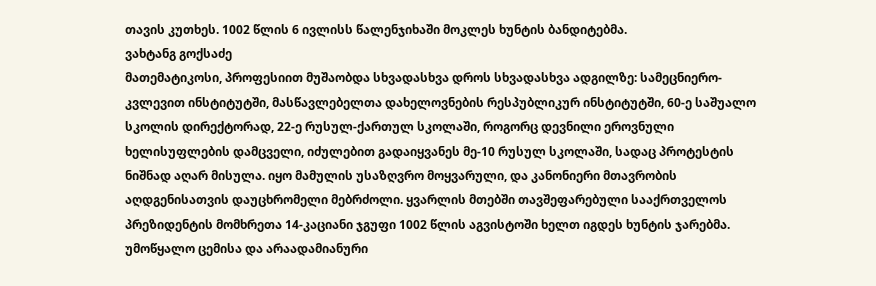თავის კუთხეს. 1002 წლის 6 ივლისს წალენჯიხაში მოკლეს ხუნტის ბანდიტებმა.
ვახტანგ გოქსაძე
მათემატიკოსი, პროფესიით მუშაობდა სხვადასხვა დროს სხვადასხვა ადგილზე: სამეცნიერო-კვლევით ინსტიტუტში, მასწავლებელთა დახელოვნების რესპუბლიკურ ინსტიტუტში, 60-ე საშუალო სკოლის დირექტორად, 22-ე რუსულ-ქართულ სკოლაში, როგორც დევნილი ეროვნული ხელისუფლების დამცველი, იძულებით გადაიყვანეს მე-10 რუსულ სკოლაში, სადაც პროტესტის ნიშნად აღარ მისულა. იყო მამულის უსაზღვრო მოყვარული, და კანონიერი მთავრობის აღდგენისათვის დაუცხრომელი მებრძოლი. ყვარლის მთებში თავშეფარებული სააქრთველოს პრეზიდენტის მომხრეთა 14-კაციანი ჯგუფი 1002 წლის აგვისტოში ხელთ იგდეს ხუნტის ჯარებმა. უმოწყალო ცემისა და არაადამიანური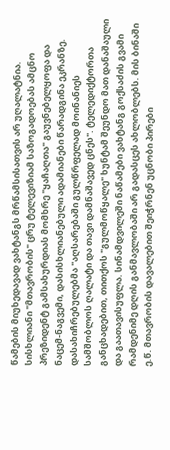წამების მიუხედავად ვახტანგს მრწამსისათვის არ უღალატნია. სისხლიანი "მთავრობის" ცრუ ტელევიზიამ საზოგადოებას ამცნო პრეზიდენტ გამსახურდიას მომხრე "ყაჩაღთა" გაუვნებელყოფა და ნაცემ-ნაგვემი, დასისხლიანებული ადამიანები წარადგინა ეკრანზე. დასახიჩრებულებმა "აღსარებაში გულწრფელად მოინანიეს სამშობლოს ღალატი და თავი დამნაშავედ ცნეს". ტელედიქტორთა განცხადებით, თითქოს "გულმოწყალე" ხუნტამ შეუნდო მათ დანაშაული და გაათავისუფლა. სინამდვილეში ნაწამები ვახტანგ გოქსაძის გვამი რამდენიმე დღის განმავლობაში არ გადასცეს ახლობლებს. მის ბინაში ე.წ. მთავრობის დავალებით შეიჭრნენ უცნობი პირები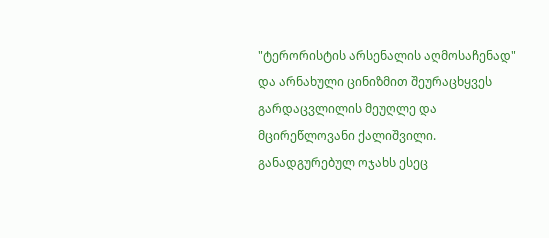"ტერორისტის არსენალის აღმოსაჩენად" და არნახული ცინიზმით შეურაცხყვეს გარდაცვლილის მეუღლე და მცირეწლოვანი ქალიშვილი. განადგურებულ ოჯახს ესეც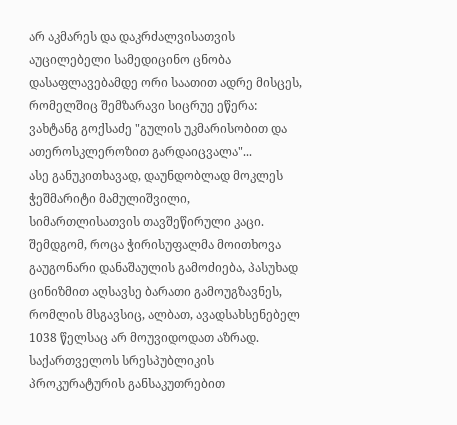არ აკმარეს და დაკრძალვისათვის აუცილებელი სამედიცინო ცნობა დასაფლავებამდე ორი საათით ადრე მისცეს, რომელშიც შემზარავი სიცრუე ეწერა: ვახტანგ გოქსაძე "გულის უკმარისობით და ათეროსკლეროზით გარდაიცვალა"...
ასე განუკითხავად, დაუნდობლად მოკლეს ჭეშმარიტი მამულიშვილი, სიმართლისათვის თავშეწირული კაცი. შემდგომ, როცა ჭირისუფალმა მოითხოვა გაუგონარი დანაშაულის გამოძიება, პასუხად ცინიზმით აღსავსე ბარათი გამოუგზავნეს, რომლის მსგავსიც, ალბათ, ავადსახსენებელ 1038 წელსაც არ მოუვიდოდათ აზრად.
საქართველოს სრესპუბლიკის პროკურატურის განსაკუთრებით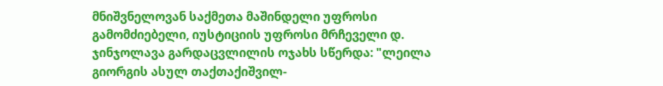მნიშვნელოვან საქმეთა მაშინდელი უფროსი გამომძიებელი, იუსტიციის უფროსი მრჩეველი დ. ჯინჯოლავა გარდაცვლილის ოჯახს სწერდა: "ლეილა გიორგის ასულ თაქთაქიშვილ-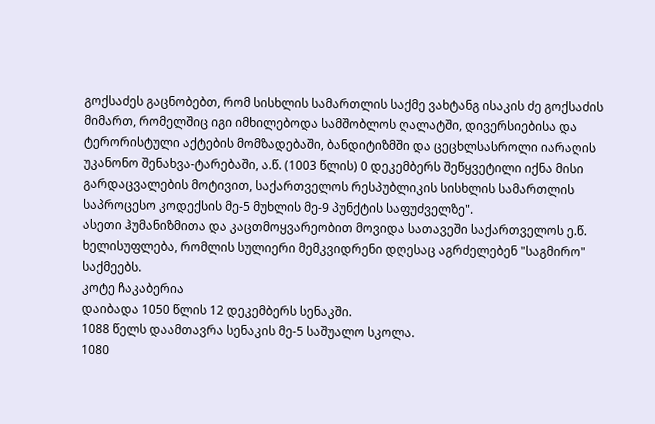გოქსაძეს გაცნობებთ, რომ სისხლის სამართლის საქმე ვახტანგ ისაკის ძე გოქსაძის მიმართ, რომელშიც იგი იმხილებოდა სამშობლოს ღალატში, დივერსიებისა და ტერორისტული აქტების მომზადებაში, ბანდიტიზმში და ცეცხლსასროლი იარაღის უკანონო შენახვა-ტარებაში, ა.წ. (1003 წლის) 0 დეკემბერს შეწყვეტილი იქნა მისი გარდაცვალების მოტივით, საქართველოს რესპუბლიკის სისხლის სამართლის საპროცესო კოდექსის მე-5 მუხლის მე-9 პუნქტის საფუძველზე".
ასეთი ჰუმანიზმითა და კაცთმოყვარეობით მოვიდა სათავეში საქართველოს ე.წ. ხელისუფლება, რომლის სულიერი მემკვიდრენი დღესაც აგრძელებენ "საგმირო" საქმეებს.
კოტე ჩაკაბერია
დაიბადა 1050 წლის 12 დეკემბერს სენაკში.
1088 წელს დაამთავრა სენაკის მე-5 საშუალო სკოლა.
1080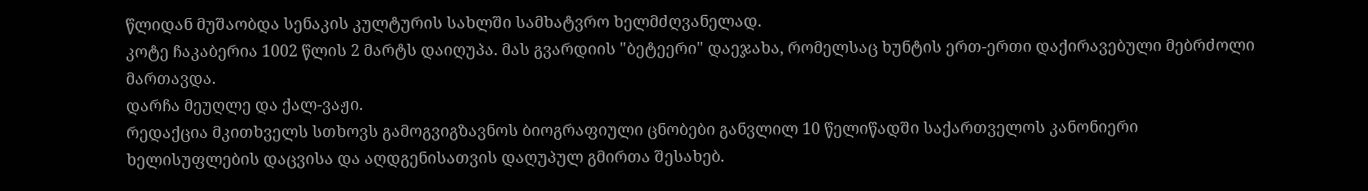წლიდან მუშაობდა სენაკის კულტურის სახლში სამხატვრო ხელმძღვანელად.
კოტე ჩაკაბერია 1002 წლის 2 მარტს დაიღუპა. მას გვარდიის "ბეტეერი" დაეჯახა, რომელსაც ხუნტის ერთ-ერთი დაქირავებული მებრძოლი მართავდა.
დარჩა მეუღლე და ქალ-ვაჟი.
რედაქცია მკითხველს სთხოვს გამოგვიგზავნოს ბიოგრაფიული ცნობები განვლილ 10 წელიწადში საქართველოს კანონიერი ხელისუფლების დაცვისა და აღდგენისათვის დაღუპულ გმირთა შესახებ.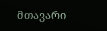მთავარი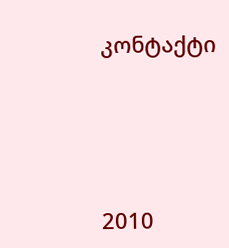კონტაქტი




2010